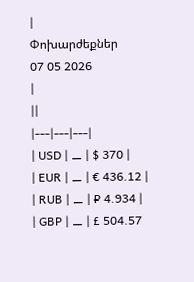|
Փոխարժեքներ
07 05 2026
|
||
|---|---|---|
| USD | ⚊ | $ 370 |
| EUR | ⚊ | € 436.12 |
| RUB | ⚊ | ₽ 4.934 |
| GBP | ⚊ | £ 504.57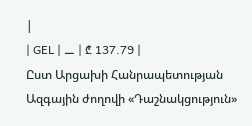|
| GEL | ⚊ | ₾ 137.79 |
Ըստ Արցախի Հանրապետության Ազգային ժողովի «Դաշնակցություն»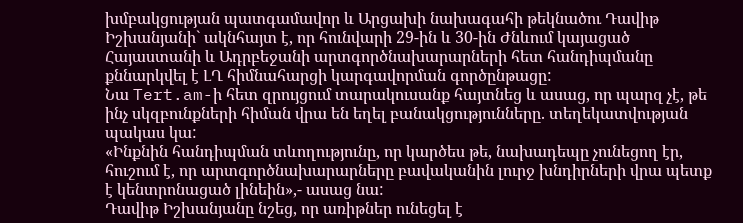խմբակցության պատգամավոր և Արցախի նախագահի թեկնածու Դավիթ Իշխանյանի` ակնհայտ է, որ հունվարի 29-ին և 30-ին Ժնևում կայացած Հայաստանի և Ադրբեջանի արտգործնախարարների հետ հանդիպմանը քննարկվել է ԼՂ հիմնահարցի կարգավորման գործընթացը:
Նա Tert.am-ի հետ զրույցում տարակուսանք հայտնեց և ասաց, որ պարզ չէ, թե ինչ սկզբունքների հիման վրա են եղել բանակցությունները. տեղեկատվության պակաս կա:
«Ինքնին հանդիպման տևողությունը, որ կարծես թե, նախադեպը չունեցող էր, հուշում է, որ արտգործնախարարները բավականին լուրջ խնդիրների վրա պետք է կենտրոնացած լինեին»,- ասաց նա:
Դավիթ Իշխանյանը նշեց, որ առիթներ ունեցել է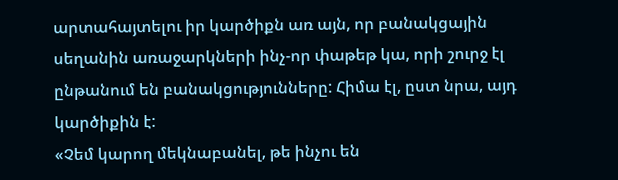արտահայտելու իր կարծիքն առ այն, որ բանակցային սեղանին առաջարկների ինչ-որ փաթեթ կա, որի շուրջ էլ ընթանում են բանակցությունները: Հիմա էլ, ըստ նրա, այդ կարծիքին է:
«Չեմ կարող մեկնաբանել, թե ինչու են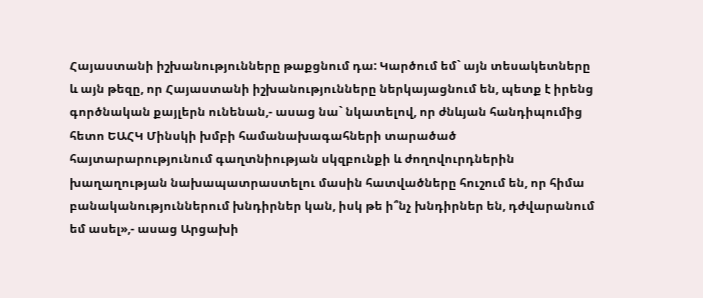Հայաստանի իշխանությունները թաքցնում դա: Կարծում եմ` այն տեսակետները և այն թեզը, որ Հայաստանի իշխանությունները ներկայացնում են, պետք է իրենց գործնական քայլերն ունենան,- ասաց նա` նկատելով, որ ժնևյան հանդիպումից հետո ԵԱՀԿ Մինսկի խմբի համանախագահների տարածած հայտարարությունում գաղտնիության սկզբունքի և ժողովուրդներին խաղաղության նախապատրաստելու մասին հատվածները հուշում են, որ հիմա բանականություններում խնդիրներ կան, իսկ թե ի՞նչ խնդիրներ են, դժվարանում եմ ասել»,- ասաց Արցախի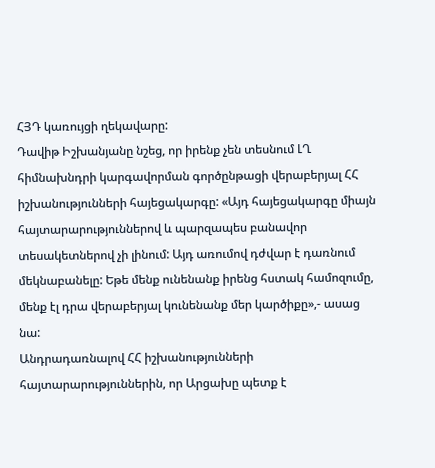ՀՅԴ կառույցի ղեկավարը:
Դավիթ Իշխանյանը նշեց, որ իրենք չեն տեսնում ԼՂ հիմնախնդրի կարգավորման գործընթացի վերաբերյալ ՀՀ իշխանությունների հայեցակարգը: «Այդ հայեցակարգը միայն հայտարարություններով և պարզապես բանավոր տեսակետներով չի լինում: Այդ առումով դժվար է դառնում մեկնաբանելը: Եթե մենք ունենանք իրենց հստակ համոզումը, մենք էլ դրա վերաբերյալ կունենանք մեր կարծիքը»,- ասաց նա:
Անդրադառնալով ՀՀ իշխանությունների հայտարարություններին, որ Արցախը պետք է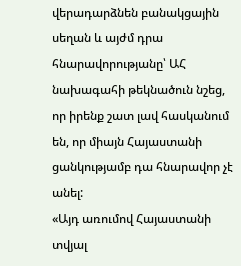վերադարձնեն բանակցային սեղան և այժմ դրա հնարավորությանը՝ ԱՀ նախագահի թեկնածուն նշեց, որ իրենք շատ լավ հասկանում են, որ միայն Հայաստանի ցանկությամբ դա հնարավոր չէ անել:
«Այդ առումով Հայաստանի տվյալ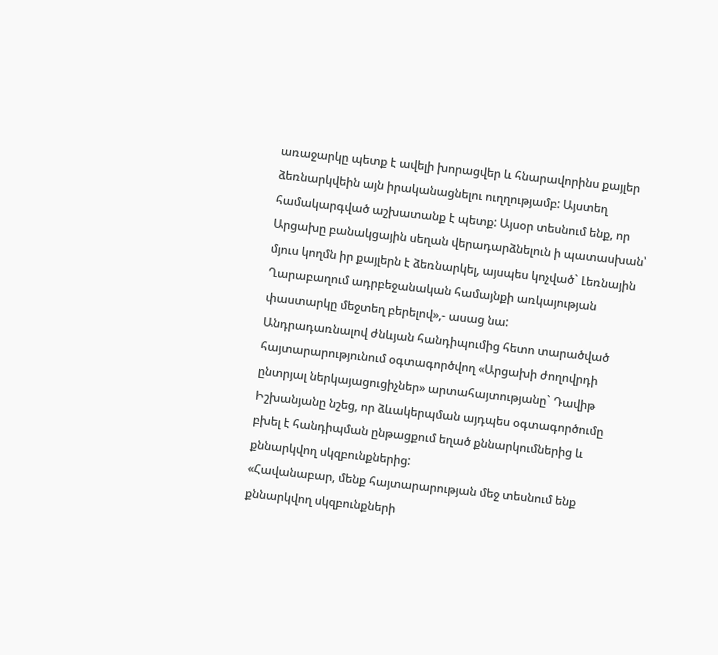առաջարկը պետք է ավելի խորացվեր և հնարավորինս քայլեր ձեռնարկվեին այն իրականացնելու ուղղությամբ: Այստեղ համակարգված աշխատանք է պետք: Այսօր տեսնում ենք, որ Արցախը բանակցային սեղան վերադարձնելուն ի պատասխան՝ մյուս կողմն իր քայլերն է ձեռնարկել, այսպես կոչված` Լեռնային Ղարաբաղում ադրբեջանական համայնքի առկայության փաստարկը մեջտեղ բերելով»,- ասաց նա:
Անդրադառնալով ժնևյան հանդիպումից հետո տարածված հայտարարությունում օգտագործվող «Արցախի ժողովրդի ընտրյալ ներկայացուցիչներ» արտահայտությանը` Դավիթ Իշխանյանը նշեց, որ ձևակերպման այդպես օգտագործումը բխել է հանդիպման ընթացքում եղած քննարկումներից և քննարկվող սկզբունքներից:
«Հավանաբար, մենք հայտարարության մեջ տեսնում ենք քննարկվող սկզբունքների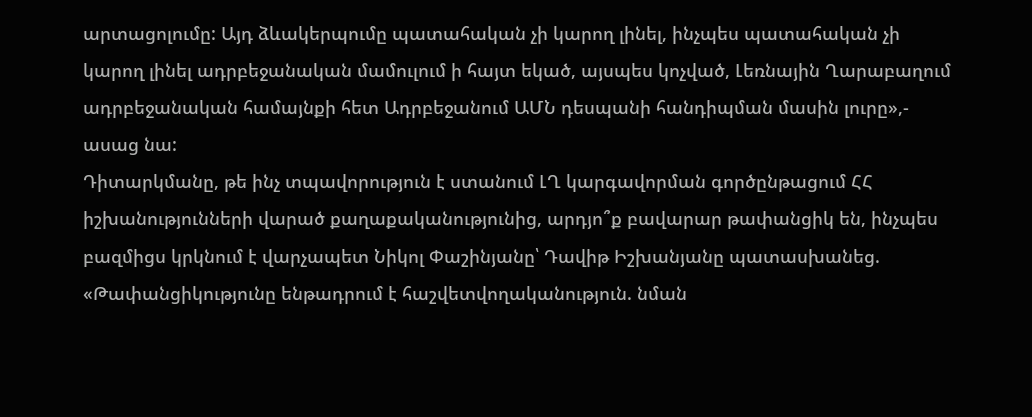արտացոլումը: Այդ ձևակերպումը պատահական չի կարող լինել, ինչպես պատահական չի կարող լինել ադրբեջանական մամուլում ի հայտ եկած, այսպես կոչված, Լեռնային Ղարաբաղում ադրբեջանական համայնքի հետ Ադրբեջանում ԱՄՆ դեսպանի հանդիպման մասին լուրը»,- ասաց նա:
Դիտարկմանը, թե ինչ տպավորություն է ստանում ԼՂ կարգավորման գործընթացում ՀՀ իշխանությունների վարած քաղաքականությունից, արդյո՞ք բավարար թափանցիկ են, ինչպես բազմիցս կրկնում է վարչապետ Նիկոլ Փաշինյանը՝ Դավիթ Իշխանյանը պատասխանեց.
«Թափանցիկությունը ենթադրում է հաշվետվողականություն. նման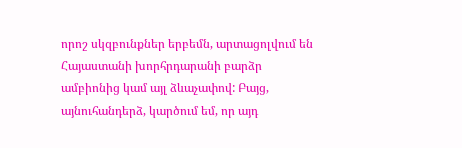որոշ սկզբունքներ երբեմն, արտացոլվում են Հայաստանի խորհրդարանի բարձր ամբիոնից կամ այլ ձևաչափով: Բայց, այնուհանդերձ, կարծում եմ, որ այդ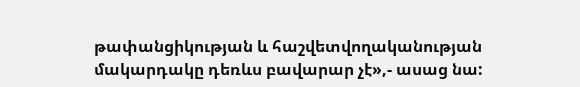թափանցիկության և հաշվետվողականության մակարդակը դեռևս բավարար չէ»,- ասաց նա: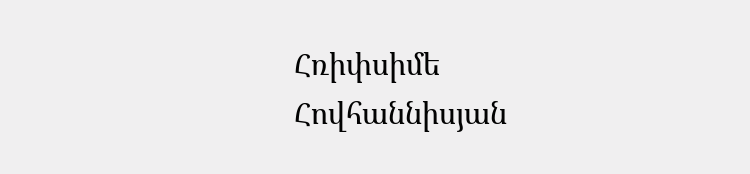Հռիփսիմե Հովհաննիսյան